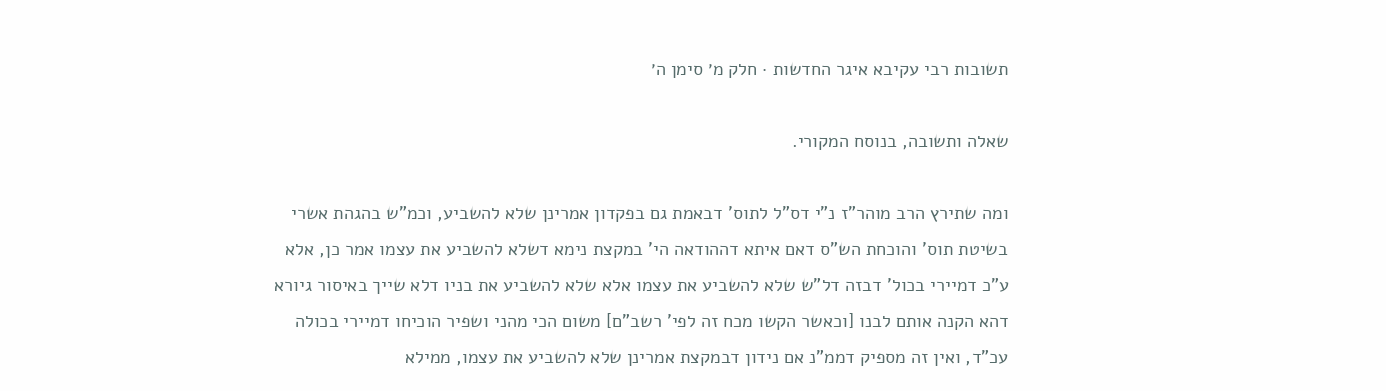תשובות רבי עקיבא איגר החדשות · חלק מ׳ סימן ה׳

שאלה ותשובה, בנוסח המקורי.

ומה שתירץ הרב מוהר"ז נ"י דס"ל לתוס' דבאמת גם בפקדון אמרינן שלא להשביע, וכמ"ש בהגהת אשרי בשיטת תוס' והוכחת הש"ס דאם איתא דההודאה הי' במקצת נימא דשלא להשביע את עצמו אמר כן, אלא ע"כ דמיירי בכול' דבזה דל"ש שלא להשביע את עצמו אלא שלא להשביע את בניו דלא שייך באיסור גיורא דהא הקנה אותם לבנו [וכאשר הקשו מכח זה לפי' רשב"ם] משום הכי מהני ושפיר הוכיחו דמיירי בכולה עכ"ד, ואין זה מספיק דממ"נ אם נידון דבמקצת אמרינן שלא להשביע את עצמו, ממילא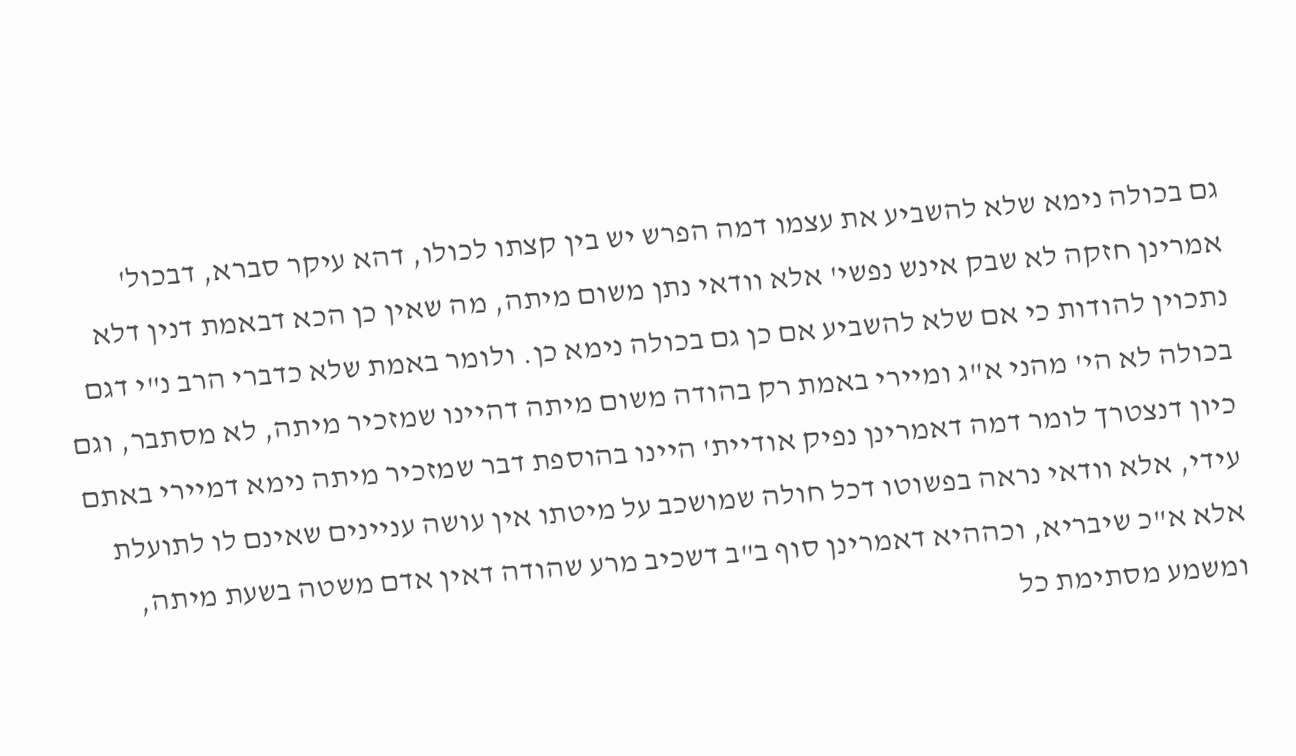גם בכולה נימא שלא להשביע את עצמו דמה הפרש יש בין קצתו לכולו, דהא עיקר סברא, דבכול' אמרינן חזקה לא שבק אינש נפשי' אלא וודאי נתן משום מיתה, מה שאין כן הכא דבאמת דנין דלא נתכוין להודות כי אם שלא להשביע אם כן גם בכולה נימא כן. ולומר באמת שלא כדברי הרב נ"י דגם בכולה לא הי' מהני א"ג ומיירי באמת רק בהודה משום מיתה דהיינו שמזכיר מיתה, לא מסתבר, וגם כיון דנצטרך לומר דמה דאמרינן נפיק אודיית' היינו בהוספת דבר שמזכיר מיתה נימא דמיירי באתם עידי, אלא וודאי נראה בפשוטו דכל חולה שמושכב על מיטתו אין עושה עניינים שאינם לו לתועלת אלא א"כ שיבריא, וכההיא דאמרינן סוף ב"ב דשכיב מרע שהודה דאין אדם משטה בשעת מיתה, ומשמע מסתימת כל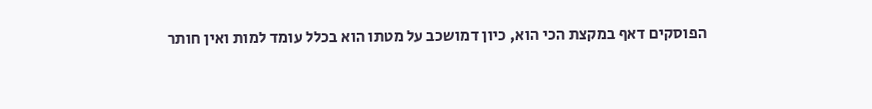הפוסקים דאף במקצת הכי הוא, כיון דמושכב על מטתו הוא בכלל עומד למות ואין חותר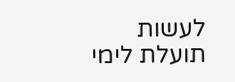לעשות תועלת לימי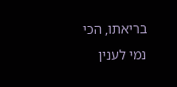בריאתו, הכי נמי לענין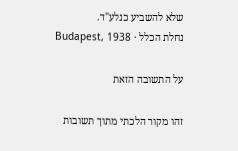שלא להשביע כנלע"ד.
נחלת הכלל · Budapest, 1938

על התשובה הזאת

זהו מקור הלכתי מתוך תשובות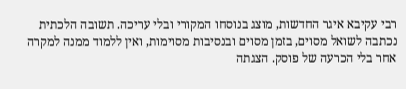רבי עקיבא איגר החדשות, מוצג בנוסחו המקורי ובלי עריכה. תשובה הלכתית נכתבה לשואל מסוים, בזמן מסוים ובנסיבות מסוימות, ואין ללמוד ממנה למקרה אחר בלי הכרעה של פוסק. הצגתה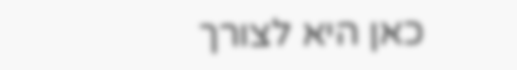כאן היא לצורך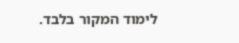לימוד המקור בלבד.